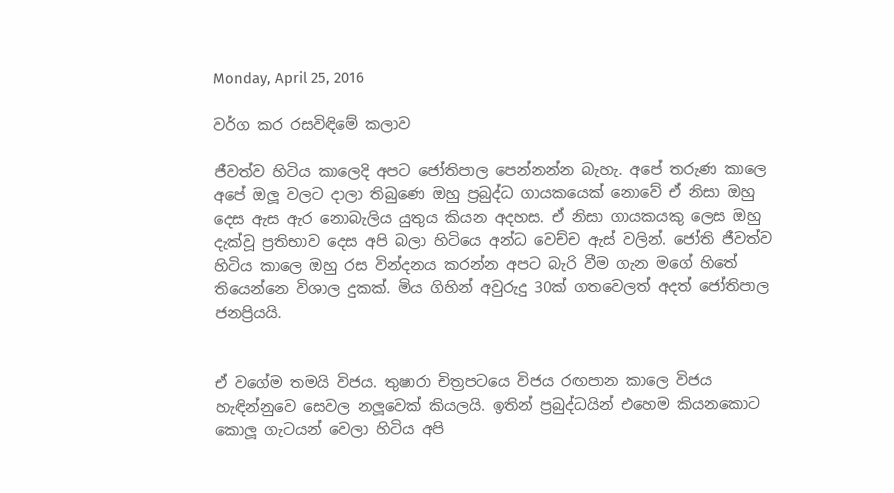Monday, April 25, 2016

වර්ග කර රසවිඳිමේ කලාව

ජීවත්ව හිටිය කාලෙදි අපට ජෝතිපාල පෙන්නන්න බැහැ. අපේ තරුණ කාලෙ අපේ ඔලූ වලට දාලා තිබුණෙ ඔහු ප්‍රබුද්ධ ගායකයෙක් නොවේ ඒ නිසා ඔහු දෙස ඇස ඇර නොබැලිය යුතුය කියන අදහස. ඒ නිසා ගායකයකු ලෙස ඔහු දැක්වූ ප්‍රතිභාව දෙස අපි බලා හිටියෙ අන්ධ වෙච්ච ඇස් වලින්. ජෝති ජීවත්ව හිටිය කාලෙ ඔහු රස වින්දනය කරන්න අපට බැරි වීම ගැන මගේ හිතේ තියෙන්නෙ විශාල දුකක්. මිය ගිහින් අවුරුදු 30ක් ගතවෙලත් අදත් ජෝතිපාල ජනප්‍රියයි.


ඒ වගේම තමයි විජය. තුෂාරා චිත්‍රපටයෙ විජය රඟපාන කාලෙ විජය හැඳින්නුවෙ සෙවල නලූවෙක් කියලයි. ඉතින් ප්‍රබුද්ධයින් එහෙම කියනකොට කොලූ ගැටයන් වෙලා හිටිය අපි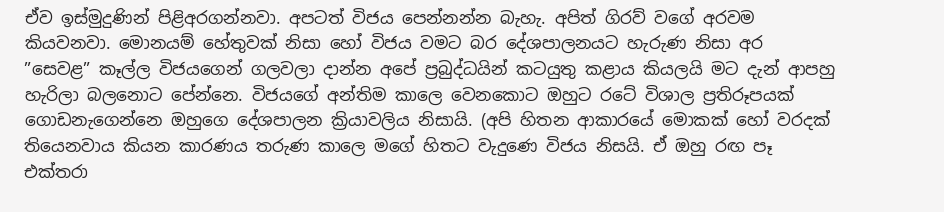ඒව ඉස්මුදුණින් පිළිඅරගන්නවා. අපටත් විජය පෙන්නන්න බැහැ. අපිත් ගිරව් වගේ අරවම කියවනවා. මොනයම් හේතුවක් නිසා හෝ විජය වමට බර දේශපාලනයට හැරුණ නිසා අර ”සෙවළ” කෑල්ල විජයගෙන් ගලවලා දාන්න අපේ ප්‍රබුද්ධයින් කටයුතු කළාය කියලයි මට දැන් ආපහු හැරිලා බලනොට පේන්නෙ. විජයගේ අන්තිම කාලෙ වෙනකොට ඔහුට රටේ විශාල ප්‍රතිරූපයක් ගොඩනැගෙන්නෙ ඔහුගෙ දේශපාලන ක්‍රියාවලිය නිසායි. (අපි හිතන ආකාරයේ මොකක් හෝ වරදක් තියෙනවාය කියන කාරණය තරුණ කාලෙ මගේ හිතට වැදුණෙ විජය නිසයි. ඒ ඔහු රඟ පෑ එක්තරා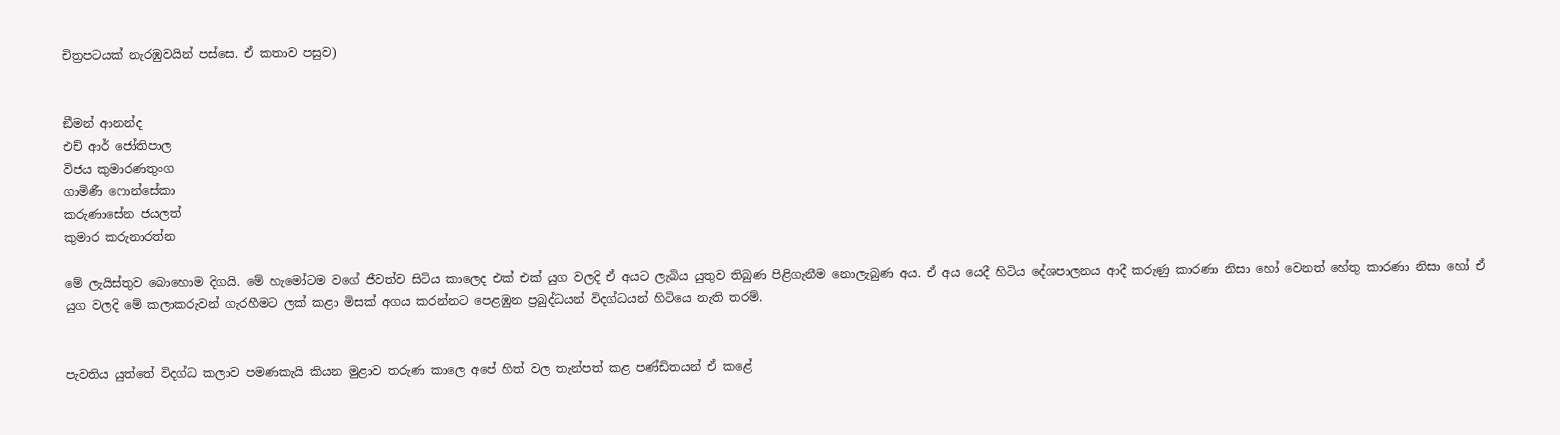චිත්‍රපටයක් නැරඹුවයින් පස්සෙ. ඒ කතාව පසුව)


ඞීමන් ආනන්ද
එච් ආර් ජෝතිපාල
විජය කුමාරණතුංග
ගාමිණී ෆොන්සේකා
කරුණාසේන ජයලත්
කුමාර කරුනාරත්න

මේ ලැයිස්තුව බොහොම දිගයි. මේ හැමෝටම වගේ ජීවත්ව සිටිය කාලෙද එක් එක් යුග වලදි ඒ අයට ලැබිය යුතුව තිබුණ පිළිගැනීම නොලැබුණ අය. ඒ අය යෙදී හිටිය දේශපාලනය ආදී කරුණු කාරණා නිසා හෝ වෙනත් හේතු කාරණා නිසා හෝ ඒ යුග වලදි මේ කලාකරුවන් ගැරහීමට ලක් කළා මිසක් අගය කරන්නට පෙළඹුන ප්‍රබුද්ධයන් විදග්ධයන් හිටියෙ නැති තරම්.


පැවතිය යුත්තේ විදග්ධ කලාව පමණකැයි කියන මුළාව තරුණ කාලෙ අපේ හිත් වල තැන්පත් කළ පණ්ඩිතයන් ඒ කළේ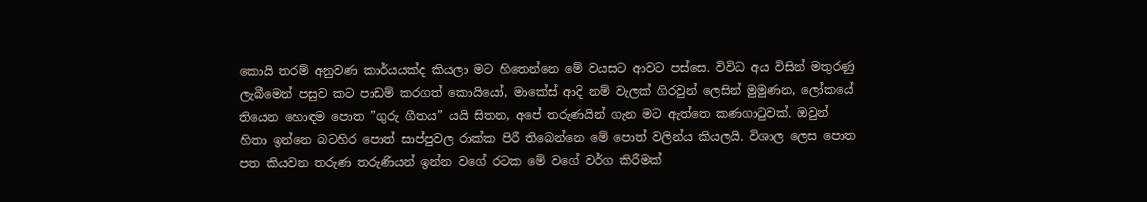කොයි තරම් අනුවණ කාර්යයක්ද කියලා මට හිතෙන්නෙ මේ වයසට ආවට පස්සෙ. විවිධ අය විසින් මතුරණු ලැබීමෙන් පසුව කට පාඩම් කරගත් කොයියෝ, මාකේස් ආදි නම් වැලක් ගිරවුන් ලෙසින් මුමුණන, ලෝකයේ තියෙන හොඳම පොත ”ගුරු ගීතය” යයි සිතන, අපේ තරුණයින් ගැන මට ඇත්තෙ කණගාටුවක්. ඔවුන් හිතා ඉන්නෙ බටහිර පොත් සාප්පුවල රාක්ක පිරී තිබෙන්නෙ මේ පොත් වලින්ය කියලයි. විශාල ලෙස පොත පත කියවන තරුණ තරුණියන් ඉන්න වගේ රටක මේ වගේ වර්ග කිරීමක්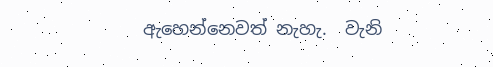ඇහෙන්නෙවත් නැහැ.  වැනි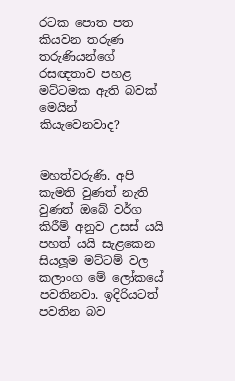රටක පොත පත කියවන තරුණ තරුණියන්ගේ රසඥතාව පහළ මට්ටමක ඇති බවක් මෙයින් කියැවෙනවාද?


මහත්වරුණි. අපි කැමති වුණත් නැති වුණත් ඔබේ වර්ග කිරීම් අනුව උසස් යයි පහත් යයි සැළකෙන සියලූම මට්ටම් වල කලාංග මේ ලෝකයේ පවතිනවා. ඉදිරියටත් පවතින බව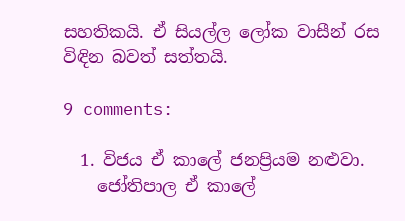සහතිකයි. ඒ සියල්ල ලෝක වාසීන් රස විඳින බවත් සත්තයි.

9 comments:

  1. විජය ඒ කාලේ ජනප්‍රියම නළුවා.
    ජෝතිපාල ඒ කාලේ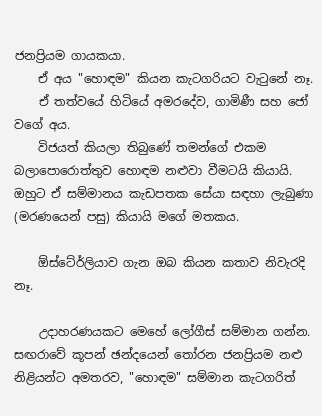ජනප්‍රියම ගායකයා.
    ඒ අය "හොඳම" කියන කැටගරියට වැටුනේ නෑ.
    ඒ තත්වයේ හිටියේ අමරදේව, ගාමිණී සහ ජෝ වගේ අය.
    විජයත් කියලා තිබුණේ තමන්ගේ එකම බලාපොරොත්තුව හොඳම නළුවා වීමටයි කියායි. ඔහුට ඒ සම්මානය කැඩපතක සේයා සඳහා ලැබුණා (මරණයෙන් පසු) කියායි මගේ මතකය.

    ඕස්ටේ‍ර්ලියාව ගැන ඔබ කියන කතාව නිවැරදි නෑ.

    උදාහරණයකට මෙහේ ලෝගීස් සම්මාන ගන්න. සඟරාවේ කූපන් ඡන්දයෙන් තෝරන ජනප්‍රියම නළු නිළියන්ට අමතරව, "හොඳම" සම්මාන කැටගරිත්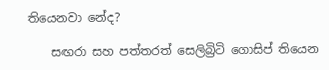තියෙනවා නේද?

    සඟරා සහ පත්තරත් සෙලිබ්‍රිටි ගොසිප් තියෙන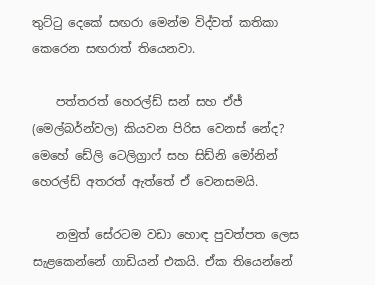තුට්ටු දෙකේ සඟරා මෙන්ම විද්වත් කතිකා කෙරෙන සඟරාත් තියෙනවා.

    පත්තරත් හෙරල්ඩ් සන් සහ ඒජ් (මෙල්බර්න්වල) කියවන පිරිස වෙනස් නේද? මෙහේ ඩේලි ටෙලිග්‍රාෆ් සහ සිඩ්නි මෝනින් හෙරල්ඩ් අතරත් ඇත්තේ ඒ වෙනසමයි.

    නමුත් සේරටම වඩා හොඳ පුවත්පත ලෙස සැළකෙන්නේ ගාඩියන් එකයි. ඒක තියෙන්නේ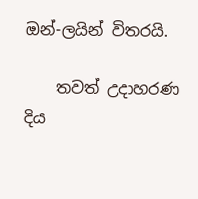ඔන්-ලයින් විතරයි.

    තවත් උදාහරණ දිය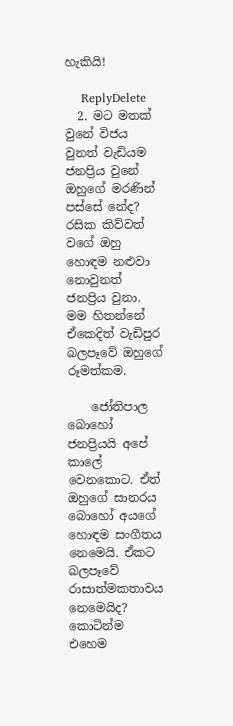හැකියි!

    ReplyDelete
  2. මට මතක් වුනේ විජය වුනත් වැඩියම ජනප්‍රිය වුනේ ඔහුගේ මරණින් පස්සේ නේද? රසික කිව්වත් වගේ ඔහු හොඳම නළුවා නොවුනත් ජනප්‍රිය වුනා. මම හිතන්නේ ඒකෙදිත් වැඩිපුර බලපෑවේ ඔහුගේ රූමත්කම.

    ජෝතිපාල බොහෝ ජනප්‍රියයි අපේ කාලේ වෙනකොට. ඒත් ඔහුගේ සානරය බොහෝ අයගේ හොඳම සංගීතය නෙමෙයි. ඒකට බලපෑවේ රාසාත්මකතාවය නෙමෙයිද? කොටින්ම එහෙම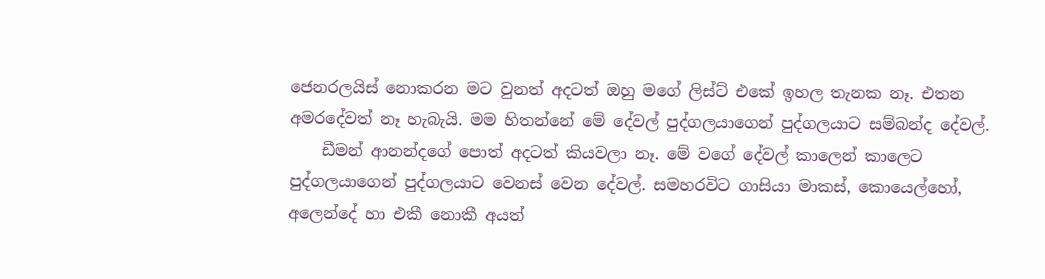ජෙනරලයිස් නොකරන මට වුනත් අදටත් ඔහු මගේ ලිස්ට් එකේ ඉහල තැනක නෑ. එතන අමරදේවත් නෑ හැබැයි. මම හිතන්නේ මේ දේවල් පුද්ගලයාගෙන් පුද්ගලයාට සම්බන්ද දේවල්.
    ඩීමන් ආනන්දගේ පොත් අදටත් කියවලා නෑ. මේ වගේ දේවල් කාලෙන් කාලෙට පුද්ගලයාගෙන් පුද්ගලයාට වෙනස් වෙන දේවල්. සමහරවිට ගාසියා මාකස්, කොයෙල්හෝ, අලෙන්දේ හා එකී නොකී අයත්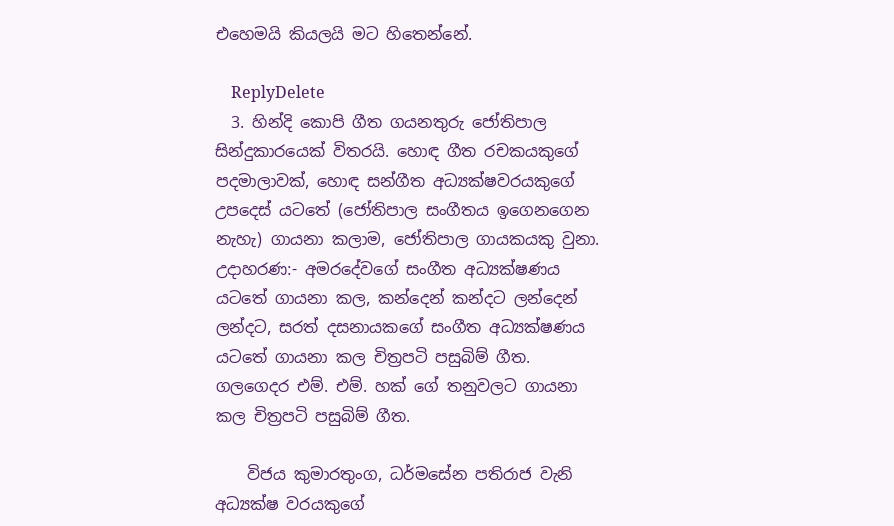එහෙමයි කියලයි මට හිතෙන්නේ.

    ReplyDelete
  3. හින්දි කොපි ගීත ගයනතුරු ජෝතිපාල සින්දුකාරයෙක් විතරයි. හොඳ ගීත රචකයකුගේ පදමාලාවක්, හොඳ සන්ගීත අධ්‍යක්ෂවරයකුගේ උපදෙස් යටතේ (ජෝතිපාල සංගීතය ඉගෙනගෙන නැහැ) ගායනා කලාම, ජෝතිපාල ගායකයකු වුනා. උදාහරණ:- අමරදේවගේ සංගීත අධ්‍යක්ෂණය යටතේ ගායනා කල, කන්දෙන් කන්දට ලන්දෙන් ලන්දට, සරත් දසනායකගේ සංගීත අධ්‍යක්ෂණය යටතේ ගායනා කල චිත්‍රපටි පසුබිම් ගීත. ගලගෙදර එම්. එම්. හක් ගේ තනුවලට ගායනා කල චිත්‍රපටි පසුබිම් ගීත.

    විජය කුමාරතුංග, ධර්මසේන පතිරාජ වැනි අධ්‍යක්ෂ වරයකුගේ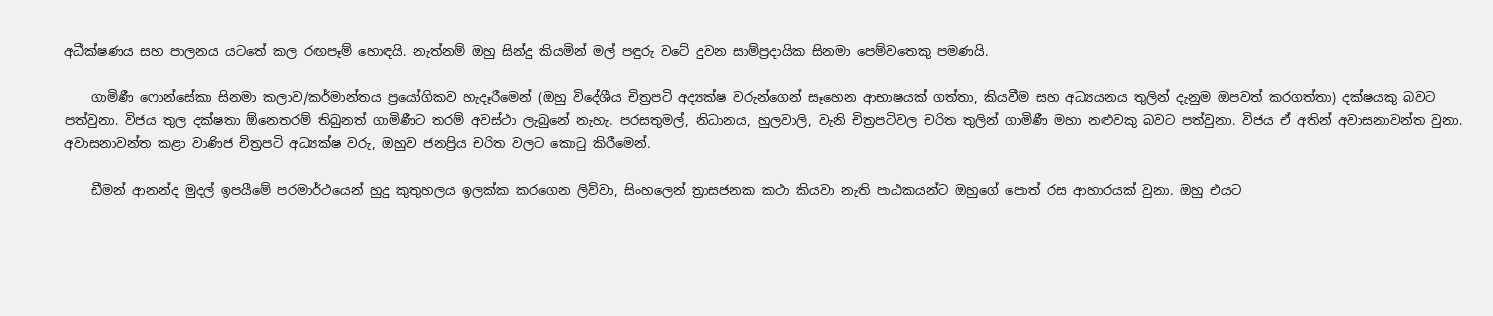අධීක්ෂණය සහ පාලනය යටතේ කල රඟපෑම් හොඳයි. නැත්නම් ඔහු සින්දු කියමින් මල් පඳුරු වටේ දුවන සාම්ප්‍රදායික සිනමා පෙම්වතෙකු පමණයි.

    ගාමිණී ෆොන්සේකා සිනමා කලාව/කර්මාන්තය ප්‍රයෝගිකව හැදෑරීමෙන් (ඔහු විදේශීය චිත්‍රපටි අද්‍යක්ෂ වරුන්ගෙන් සෑහෙන ආභාෂයක් ගත්තා, කියවීම සහ අධ්‍යයනය තුලින් දැනුම ඔපවත් කරගත්තා) දක්ෂයකු බවට පත්වුනා. විජය තුල දක්ෂතා ඕනෙතරම් තිබුනත් ගාමිණීට තරම් අවස්ථා ලැබුනේ නැහැ. පරසතුමල්, නිධානය, හුලවාලි, වැනි චිත්‍රපටිවල චරිත තුලින් ගාමිණී මහා නළුවකු බවට පත්වුනා. විජය ඒ අතින් අවාසනාවන්ත වුනා. අවාසනාවන්ත කළා වාණිජ චිත්‍රපටි අධ්‍යක්ෂ වරු, ඔහුව ජනප්‍රිය චරිත වලට කොටු කිරීමෙන්.

    ඩීමන් ආනන්ද මුදල් ඉපයීමේ පරමාර්ථයෙන් හුදු කුතුහලය ඉලක්ක කරගෙන ලිව්වා, සිංහලෙන් ත්‍රාසජනක කථා කියවා නැති පාඨකයන්ට ඔහුගේ පොත් රස ආහාරයක් වුනා. ඔහු එයට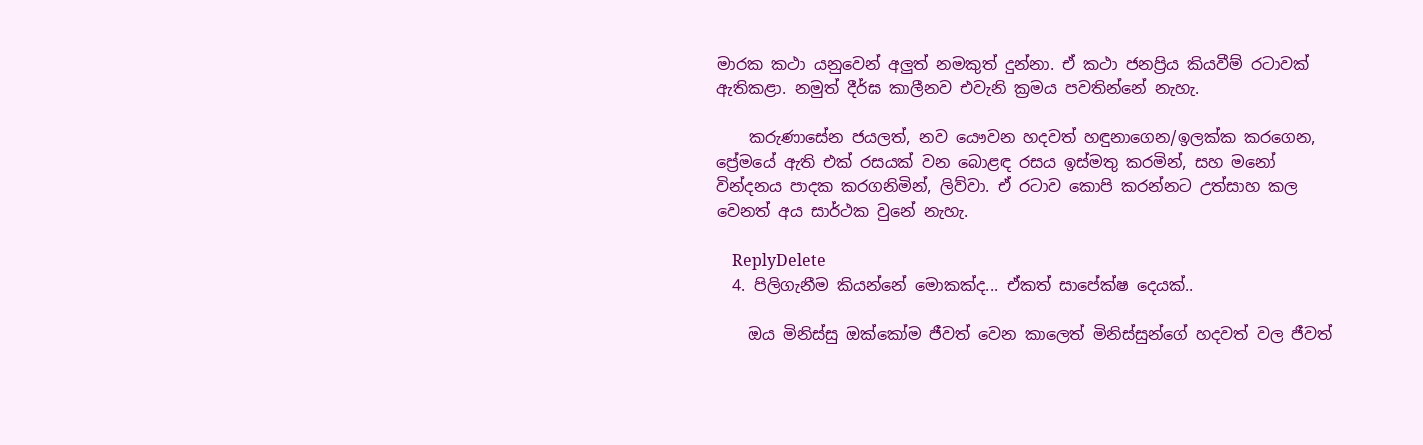මාරක කථා යනුවෙන් අලුත් නමකුත් දුන්නා. ඒ කථා ජනප්‍රිය කියවීම් රටාවක් ඇතිකළා. නමුත් දීර්ඝ කාලීනව එවැනි ක්‍රමය පවතින්නේ නැහැ.

    කරුණාසේන ජයලත්, නව යෞවන හදවත් හඳුනාගෙන/ඉලක්ක කරගෙන, ප්‍රේමයේ ඇති එක් රසයක් වන බොළඳ රසය ඉස්මතු කරමින්, සහ මනෝ වින්දනය පාදක කරගනිමින්, ලිව්වා. ඒ රටාව කොපි කරන්නට උත්සාහ කල වෙනත් අය සාර්ථක වුනේ නැහැ.

    ReplyDelete
  4. පිලිගැනීම කියන්නේ මොකක්ද... ඒකත් සාපේක්ෂ දෙයක්..

    ඔය මිනිස්සු ඔක්කෝම ජීවත් වෙන කාලෙත් මිනිස්සුන්ගේ හදවත් වල ජීවත්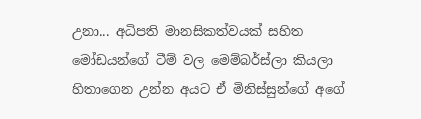උනා... අධිපති මානසිකත්වයක් සහිත මෝඩයන්ගේ ටීම් වල මෙම්බර්ස්ලා කියලා හිතාගෙන උන්න අයට ඒ මිනිස්සුන්ගේ අගේ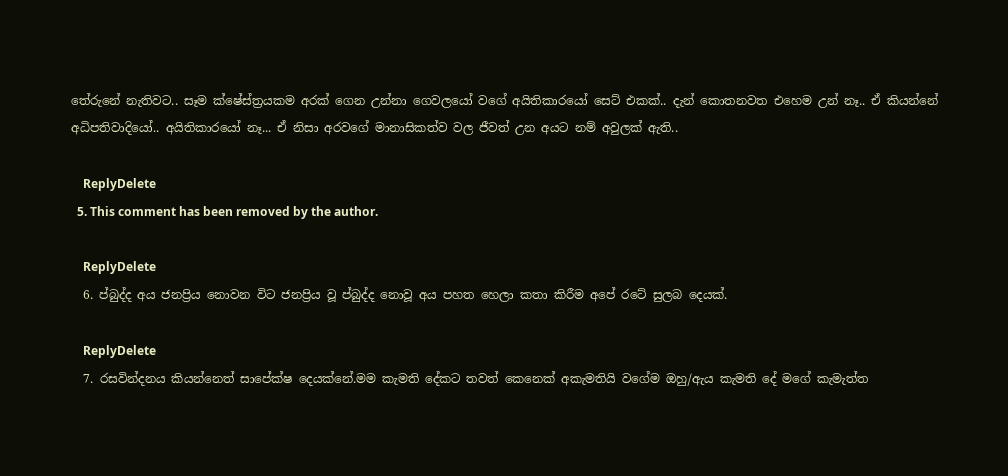තේරුනේ නැතිවට.. සෑම ක්ෂේස්ත්‍රයකම අරක් ගෙන උන්නා ගෙවලයෝ වගේ අයිතිකාරයෝ සෙට් එකක්.. දැන් කොතනවත එහෙම උන් නෑ.. ඒ කියන්නේ අධිපතිවාදියෝ.. අයිතිකාරයෝ නෑ... ඒ නිසා අරවගේ මානාසිකත්ව වල ජීවත් උන අයට නම් අවුලක් ඇති..

    ReplyDelete
  5. This comment has been removed by the author.

    ReplyDelete
  6. ප්බුද්ද අය ජනප්‍රිය නොවන විට ජනප්‍රිය වූ ප්බුද්ද නොවූ අය පහත හෙලා කතා කිරීම අපේ රටේ සුලබ දෙයක්.

    ReplyDelete
  7. රසවින්දනය කියන්නෙත් සාපේක්ෂ දෙයක්නේ.මම කැමති දේකට තවත් කෙනෙක් අකැමතියි වගේම ඔහු/ඇය කැමති දේ මගේ කැමැත්ත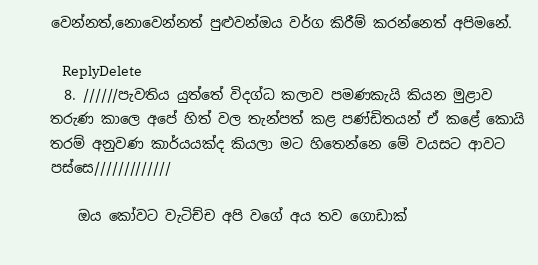වෙන්නත්,නොවෙන්නත් පුළුවන්ඔය වර්ග කිරීම් කරන්නෙත් අපිමනේ.

    ReplyDelete
  8. //////පැවතිය යුත්තේ විදග්ධ කලාව පමණකැයි කියන මුළාව තරුණ කාලෙ අපේ හිත් වල තැන්පත් කළ පණ්ඩිතයන් ඒ කළේ කොයි තරම් අනුවණ කාර්යයක්ද කියලා මට හිතෙන්නෙ මේ වයසට ආවට පස්සෙ/////////////

    ඔය කෝවට වැටිච්ච අපි වගේ අය තව ගොඩාක්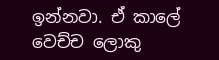ඉන්නවා. ඒ කාලේ වෙච්ච ලොකු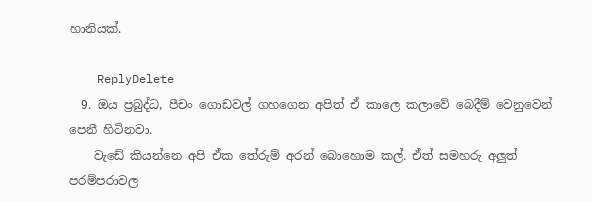හානියක්.

    ReplyDelete
  9. ඔය ප්‍රබුද්ධ, පීචං ගොඩවල් ගහගෙන අපිත් ඒ කාලෙ කලාවේ බෙදීම් වෙනුවෙන් පෙනී හිටිනවා.
    වැඩේ කියන්නෙ අපි ඒක තේරුම් අරන් බොහොම කල්. ඒත් සමහරු අලුත් පරම්පරාවල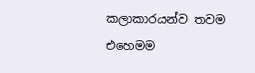කලාකාරයන්ව තවම එහෙමම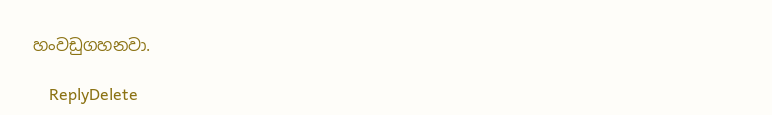හංවඩුගහනවා.

    ReplyDelete